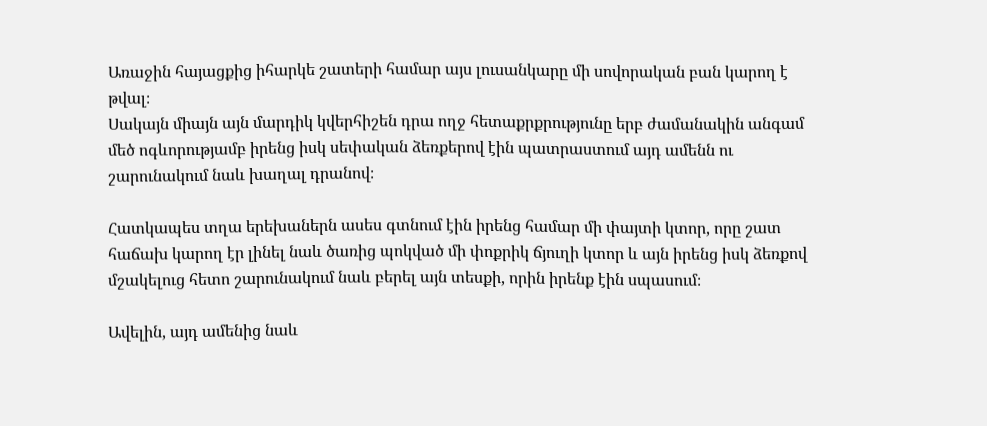Առաջին հայացքից իհարկե շատերի համար այս լուսանկարը մի սովորական բան կարող է թվալ։
Սակայն միայն այն մարդիկ կվերհիշեն դրա ողջ հետաքրքրությունը երբ ժամանակին անգամ մեծ ոգևորությամբ իրենց իսկ սեփական ձեռքերով էին պատրաստում այդ ամենն ու շարունակում նաև խաղալ դրանով։

Հատկապես տղա երեխաներն ասես գտնում էին իրենց համար մի փայտի կտոր, որը շատ հաճախ կարող էր լինել նաև ծառից պոկված մի փոքրիկ ճյուղի կտոր և այն իրենց իսկ ձեռքով մշակելուց հետո շարունակում նաև բերել այն տեսքի, որին իրենք էին սպասում։

Ավելին, այդ ամենից նաև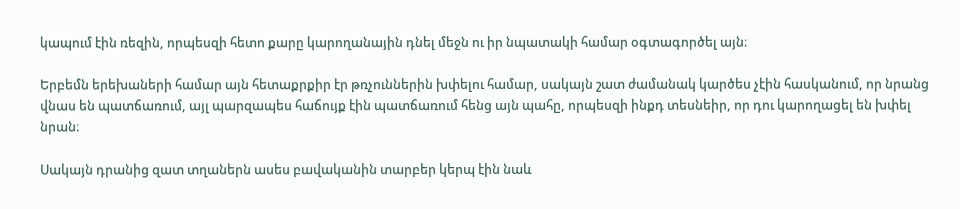կապում էին ռեզին, որպեսզի հետո քարը կարողանային դնել մեջն ու իր նպատակի համար օգտագործել այն։

Երբեմն երեխաների համար այն հետաքրքիր էր թռչուններին խփելու համար, սակայն շատ ժամանակ կարծես չէին հասկանում, որ նրանց վնաս են պատճառում, այլ պարզապես հաճույք էին պատճառում հենց այն պահը, որպեսզի ինքդ տեսնեիր, որ դու կարողացել են խփել նրան։

Սակայն դրանից զատ տղաներն ասես բավականին տարբեր կերպ էին նաև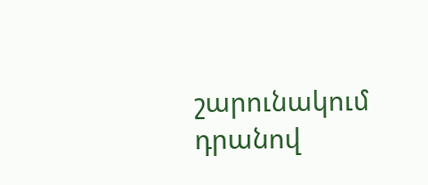շարունակում դրանով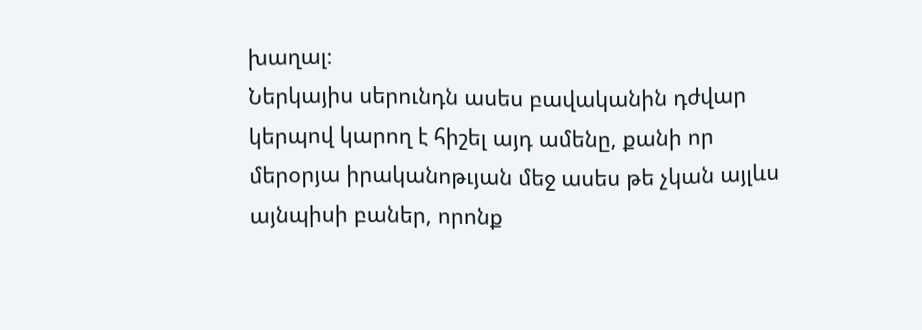խաղալ։
Ներկայիս սերունդն ասես բավականին դժվար կերպով կարող է հիշել այդ ամենը, քանի որ մերօրյա իրականոթւյան մեջ ասես թե չկան այլևս այնպիսի բաներ, որոնք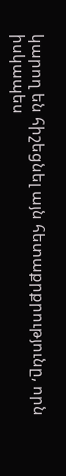կարող են հիշեցնել այն հետաքրքրությունը, որն իսկապես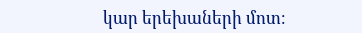կար երեխաների մոտ։